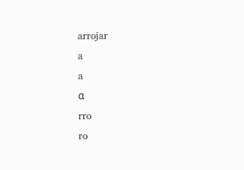arrojar
a
a
α
rro
ro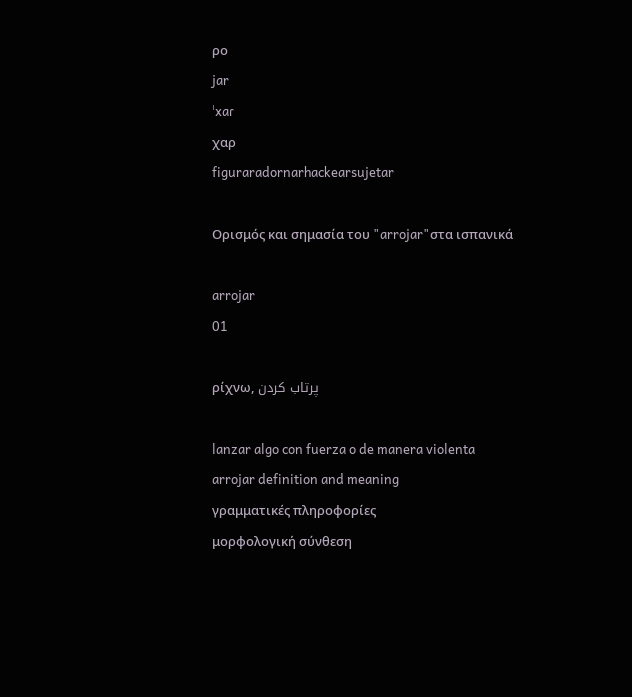ρο
jar
ˈxaɾ
χαρ
figuraradornarhackearsujetar

Ορισμός και σημασία του "arrojar"στα ισπανικά

arrojar
01

ρίχνω, پرتاب کردن

lanzar algo con fuerza o de manera violenta
arrojar definition and meaning
γραμματικές πληροφορίες
μορφολογική σύνθεση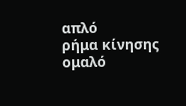απλό
ρήμα κίνησης
ομαλό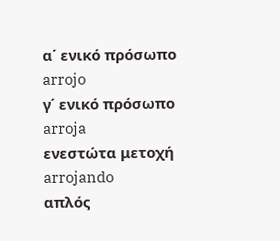α΄ ενικό πρόσωπο
arrojo
γ΄ ενικό πρόσωπο
arroja
ενεστώτα μετοχή
arrojando
απλός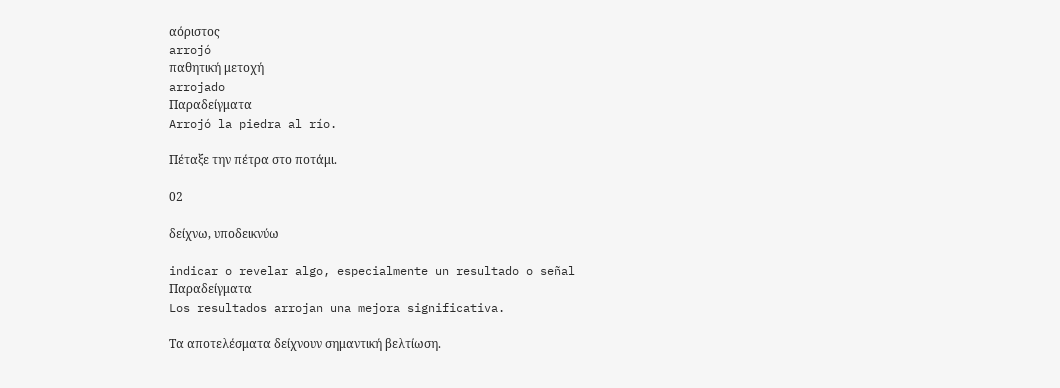αόριστος
arrojó
παθητική μετοχή
arrojado
Παραδείγματα
Arrojó la piedra al río.

Πέταξε την πέτρα στο ποτάμι.

02

δείχνω, υποδεικνύω

indicar o revelar algo, especialmente un resultado o señal
Παραδείγματα
Los resultados arrojan una mejora significativa.

Τα αποτελέσματα δείχνουν σημαντική βελτίωση.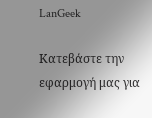LanGeek

Κατεβάστε την εφαρμογή μας για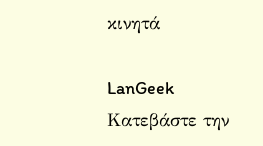κινητά

LanGeek
Κατεβάστε την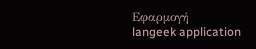Εφαρμογή
langeek application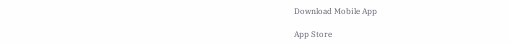Download Mobile App

App Store